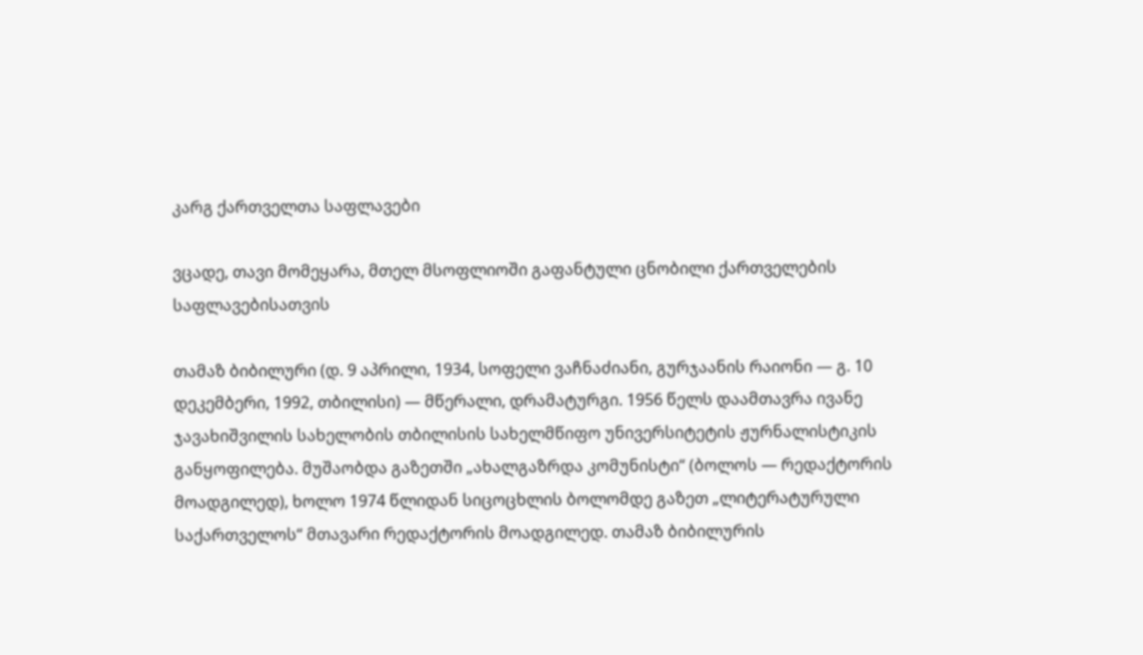კარგ ქართველთა საფლავები

ვცადე, თავი მომეყარა, მთელ მსოფლიოში გაფანტული ცნობილი ქართველების საფლავებისათვის

თამაზ ბიბილური (დ. 9 აპრილი, 1934, სოფელი ვაჩნაძიანი, გურჯაანის რაიონი — გ. 10 დეკემბერი, 1992, თბილისი) — მწერალი, დრამატურგი. 1956 წელს დაამთავრა ივანე ჯავახიშვილის სახელობის თბილისის სახელმწიფო უნივერსიტეტის ჟურნალისტიკის განყოფილება. მუშაობდა გაზეთში „ახალგაზრდა კომუნისტი“ (ბოლოს — რედაქტორის მოადგილედ), ხოლო 1974 წლიდან სიცოცხლის ბოლომდე გაზეთ „ლიტერატურული საქართველოს“ მთავარი რედაქტორის მოადგილედ. თამაზ ბიბილურის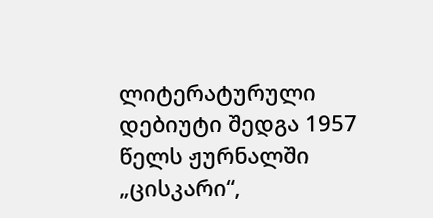ლიტერატურული დებიუტი შედგა 1957 წელს ჟურნალში „ცისკარი“,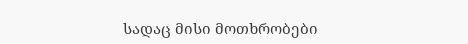სადაც მისი მოთხრობები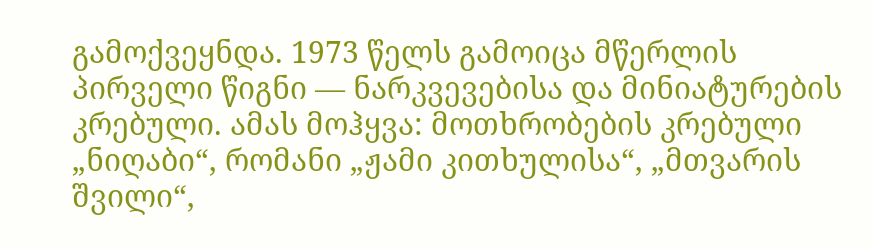გამოქვეყნდა. 1973 წელს გამოიცა მწერლის პირველი წიგნი — ნარკვევებისა და მინიატურების კრებული. ამას მოჰყვა: მოთხრობების კრებული „ნიღაბი“, რომანი „ჟამი კითხულისა“, „მთვარის შვილი“,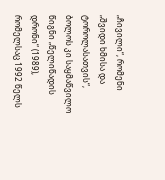„ჩივილი“, რომენი „შვიდი ხმისა და ტოროლასათვის“, ბოლოს კი საყმაწვილო წიგნი „წელიწადის დრონი“ (1989), რომელსაც 1992 წელს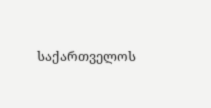საქართველოს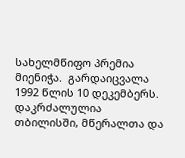სახელმწიფო პრემია მიენიჭა.  გარდაიცვალა 1992 წლის 10 დეკემბერს. დაკრძალულია თბილისში, მწერალთა და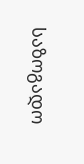საზოგადო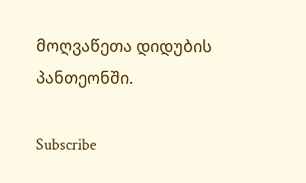მოღვაწეთა დიდუბის პანთეონში.

Subscribe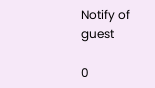Notify of
guest

0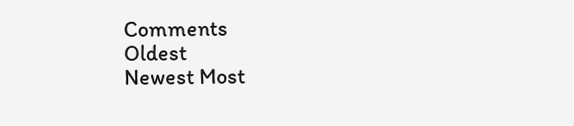Comments
Oldest
Newest Most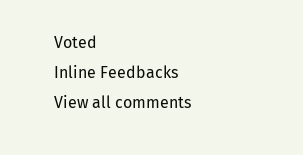Voted
Inline Feedbacks
View all comments